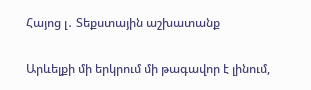Հայոց լ․ Տեքստային աշխատանք

Արևելքի մի երկրում մի թագավոր է լինում,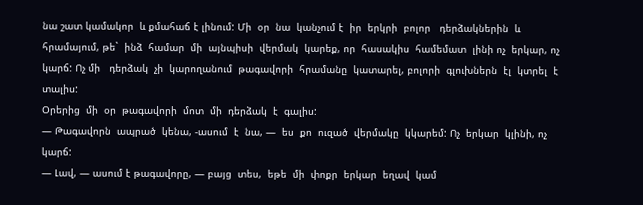նա շատ կամակոր  և քմահաճ է լինում: Մի  օր  նա  կանչում է  իր  երկրի  բոլոր   դերձակներին  և  հրամայում, թե`  ինձ  համար  մի  այնպիսի  վերմակ  կարեք, որ  հասակիս  համեմատ  լինի ոչ  երկար, ոչ  կարճ: Ոչ մի   դերձակ  չի  կարողանում  թագավորի  հրամանը  կատարել, բոլորի  գլուխներն  էլ  կտրել  է  տալիս:
Օրերից  մի  օր  թագավորի  մոտ  մի  դերձակ  է  գալիս:
— Թագավորն  ապրած  կենա, -ասում  է  նա, —  ես  քո  ուզած  վերմակը  կկարեմ: Ոչ  երկար  կլինի, ոչ կարճ:
— Լավ, — ասում է թագավորը, — բայց  տես,  եթե  մի  փոքր  երկար  եղավ  կամ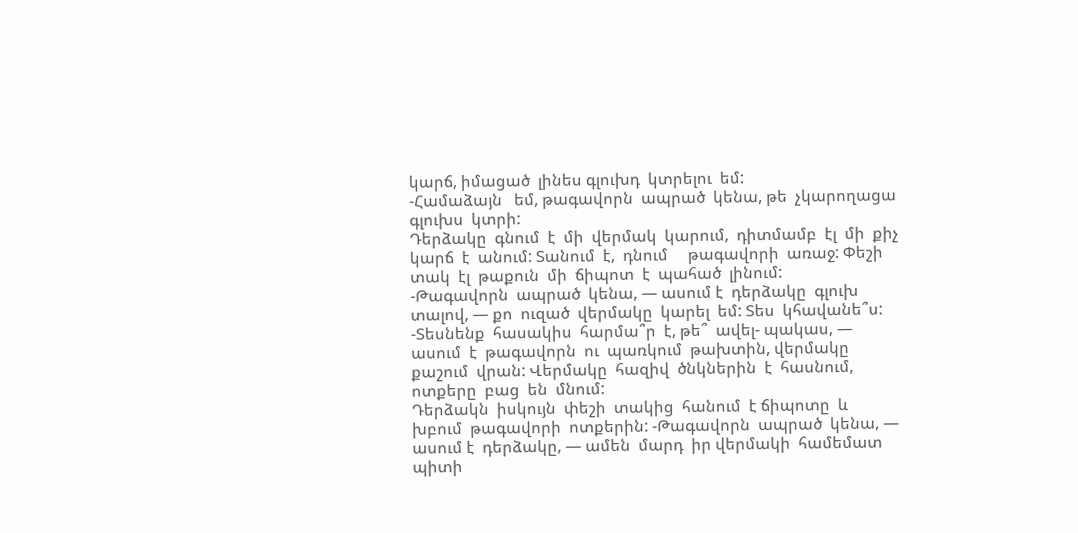կարճ, իմացած  լինես գլուխդ  կտրելու  եմ:
-Համաձայն   եմ, թագավորն  ապրած  կենա, թե  չկարողացա  գլուխս  կտրի:
Դերձակը  գնում  է  մի  վերմակ  կարում,  դիտմամբ  էլ  մի  քիչ  կարճ  է  անում: Տանում  է,  դնում     թագավորի  առաջ: Փեշի  տակ  էլ  թաքուն  մի  ճիպոտ  է  պահած  լինում:
-Թագավորն  ապրած  կենա, — ասում է  դերձակը  գլուխ  տալով, — քո  ուզած  վերմակը  կարել  եմ: Տես  կհավանե՞ս:
-Տեսնենք  հասակիս  հարմա՞ր  է, թե՞  ավել- պակաս, —  ասում  է  թագավորն  ու  պառկում  թախտին, վերմակը  քաշում  վրան: Վերմակը  հազիվ  ծնկներին  է  հասնում, ոտքերը  բաց  են  մնում:
Դերձակն  իսկույն  փեշի  տակից  հանում  է ճիպոտը  և  խբում  թագավորի  ոտքերին: -Թագավորն  ապրած  կենա, — ասում է  դերձակը, — ամեն  մարդ  իր վերմակի  համեմատ  պիտի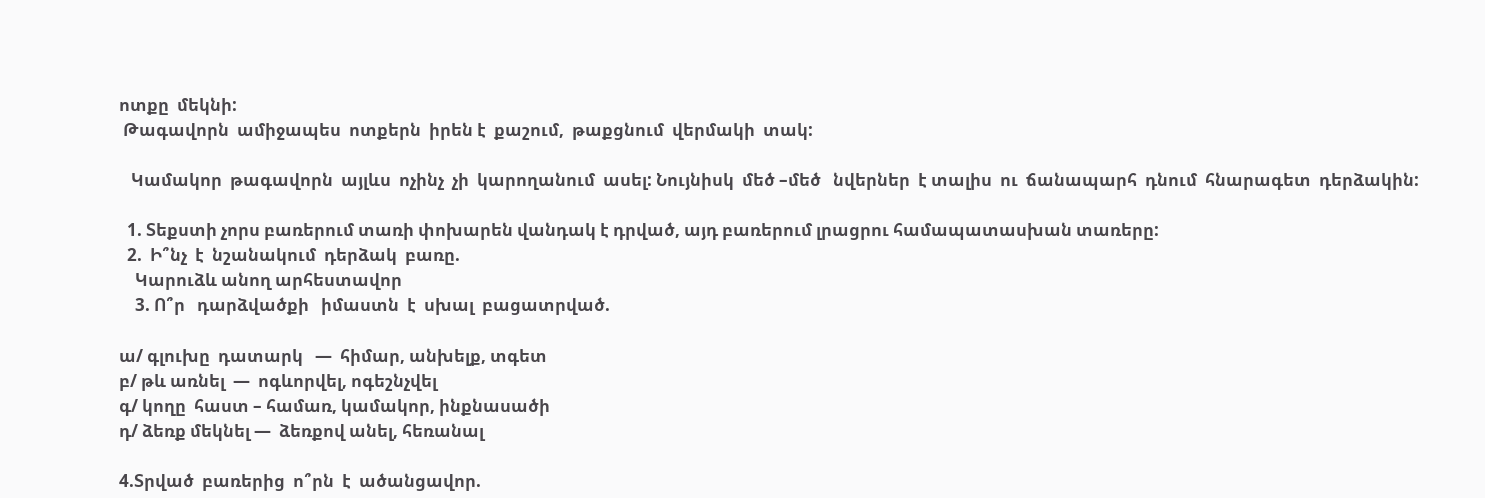ոտքը  մեկնի:
 Թագավորն  ամիջապես  ոտքերն  իրեն է  քաշում,  թաքցնում  վերմակի  տակ:

   Կամակոր  թագավորն  այլևս  ոչինչ  չի  կարողանում  ասել: Նույնիսկ  մեծ –մեծ   նվերներ  է տալիս  ու  ճանապարհ  դնում  հնարագետ  դերձակին:

  1. Տեքստի չորս բառերում տառի փոխարեն վանդակ է դրված, այդ բառերում լրացրու համապատասխան տառերը:
  2.  Ի՞նչ  է  նշանակում  դերձակ  բառը.
    Կարուձև անող արհեստավոր
    3. Ո՞ր   դարձվածքի   իմաստն  է  սխալ  բացատրված.

ա/ գլուխը  դատարկ   —  հիմար, անխելք, տգետ
բ/ թև առնել  —  ոգևորվել, ոգեշնչվել
գ/ կողը  հաստ – համառ, կամակոր, ինքնասածի
դ/ ձեռք մեկնել —  ձեռքով անել, հեռանալ

4.Տրված  բառերից  ո՞րն  է  ածանցավոր.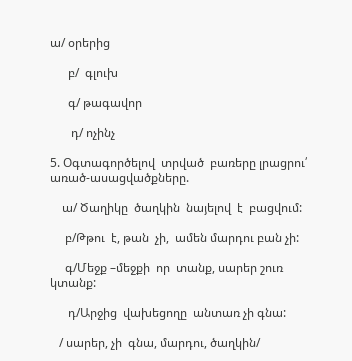ա/ օրերից

      բ/  գլուխ

      գ/ թագավոր

       դ/ ոչինչ

5. Օգտագործելով  տրված  բառերը լրացրու՛  առած-ասացվածքները.

    ա/ Ծաղիկը  ծաղկին  նայելով  է  բացվում:

     բ/Թթու  է, թան  չի,  ամեն մարդու բան չի:

     գ/Մեջք –մեջքի  որ  տանք, սարեր շուռ  կտանք:

      դ/Արջից  վախեցողը  անտառ չի գնա:

   / սարեր, չի  գնա, մարդու, ծաղկին/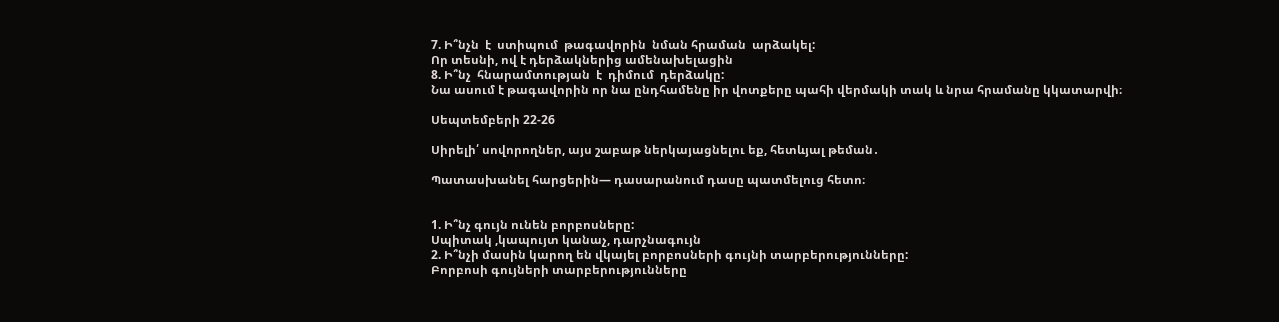7. Ի՞նչն  է  ստիպում  թագավորին  նման հրաման  արձակել:
Որ տեսնի, ով է դերձակներից ամենախելացին
8. Ի՞նչ  հնարամտության  է  դիմում  դերձակը:
Նա ասում է թագավորին որ նա ընդհամենը իր վոտքերը պահի վերմակի տակ և նրա հրամանը կկատարվի։

Սեպտեմբերի 22-26

Սիրելի՛ սովորողներ, այս շաբաթ ներկայացնելու եք, հետևյալ թեման․

Պատասխանել հարցերին— դասարանում դասը պատմելուց հետո։


1. Ի՞նչ գույն ունեն բորբոսները:
Սպիտակ ,կապույտ կանաչ, դարչնագույն
2. Ի՞նչի մասին կարող են վկայել բորբոսների գույնի տարբերությունները:
Բորբոսի գույների տարբերությունները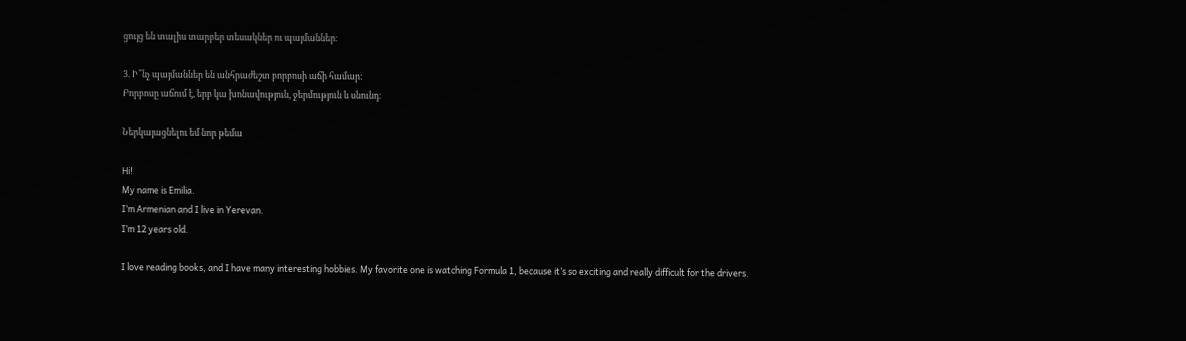ցույց են տալիս տարբեր տեսակներ ու պայմաններ։

3. Ի՞նչ պայմաններ են անհրաժեշտ բորբոսի աճի համար:
Բորբոսը աճում է, երբ կա խոնավություն, ջերմություն և սնունդ։

Ներկայացնելու եմ նոր թեմա

Hi!
My name is Emilia.
I’m Armenian and I live in Yerevan.
I’m 12 years old.

I love reading books, and I have many interesting hobbies. My favorite one is watching Formula 1, because it’s so exciting and really difficult for the drivers.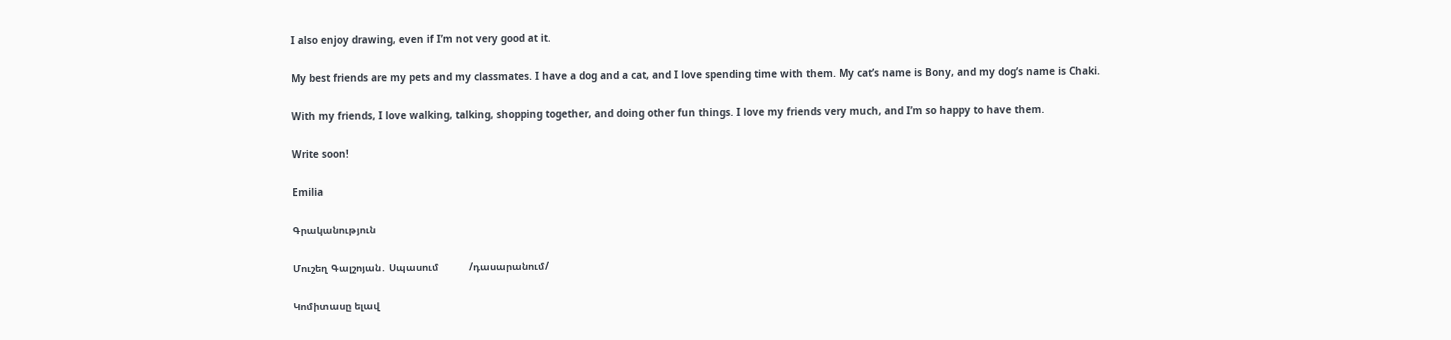I also enjoy drawing, even if I’m not very good at it.

My best friends are my pets and my classmates. I have a dog and a cat, and I love spending time with them. My cat’s name is Bony, and my dog’s name is Chaki.

With my friends, I love walking, talking, shopping together, and doing other fun things. I love my friends very much, and I’m so happy to have them.

Write soon!

Emilia

Գրականություն

Մուշեղ Գալշոյան․ Սպասում          /դասարանում/

Կոմիտասը ելավ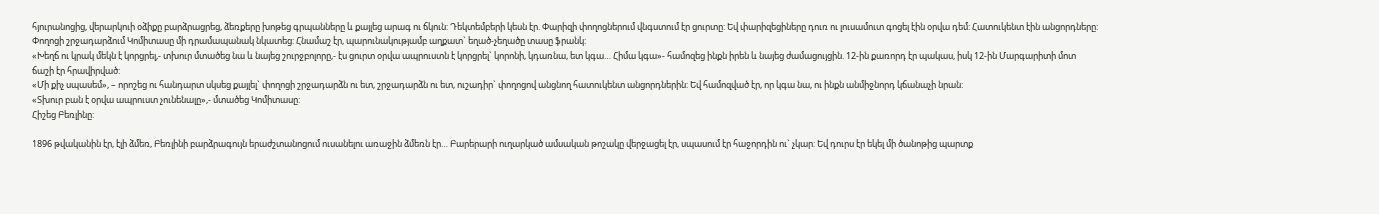հյուրանոցից, վերարկուի օձիքը բարձրացրեց, ձեռքերը խոթեց գրպանները և քայլեց արագ ու ճկուն: Դեկտեմբերի կեսն էր. Փարիզի փողոցներում վնգստում էր ցուրտը: Եվ փարիզեցիները դուռ ու լուսամուտ գոցել էին օրվա դեմ: Հատուկենտ էին անցորդները: Փողոցի շրջադարձում Կոմիտասը մի դրամապանակ նկատեց: Հնամաշ էր, պարունակությամբ աղքատ` եղած-չեղածը տասը ֆրանկ:
«Խեղճ ու կրակ մեկն է կորցրել,- տխուր մտածեց նա և նայեց շուրջբոլորը,- էս ցուրտ օրվա ապրուստն է կորցրել` կորոնի, կդառնա, ետ կգա… Հիմա կգա»- համոզեց ինքն իրեն և նայեց ժամացույցին. 12-ին քառորդ էր պակաս, իսկ 12-ին Մարգարիտի մոտ ճաշի էր հրավիրված:
«Մի քիչ սպասեմ», – որոշեց ու հանդարտ սկսեց քայլել` փողոցի շրջադարձն ու ետ, շրջադարձն ու ետ, ուշադիր` փողոցով անցնող հատուկենտ անցորդներին: Եվ համոզված էր, որ կգա նա, ու ինքն անմիջնորդ կճանաչի նրան:
«Տխուր բան է օրվա ապրուստ չունենալը»,- մտածեց Կոմիտասը:
Հիշեց Բեռլինը:

1896 թվականին էր, էլի ձմեռ, Բեռլինի բարձրագույն երաժշտանոցում ուսանելու առաջին ձմեռն էր… Բարերարի ուղարկած ամսական թոշակը վերջացել էր, սպասում էր հաջորդին ու` չկար: Եվ դուրս էր եկել մի ծանոթից պարտք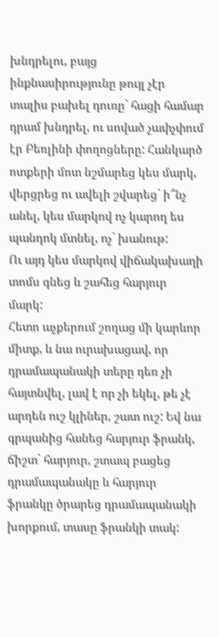խնդրելու, բայց ինքնասիրությունը թույլ չէր տալիս բախել դուռը` հացի համար դրամ խնդրել, ու սոված չափչփում էր Բեռլինի փողոցները: Հանկարծ ոտքերի մոտ նշմարեց կես մարկ, վերցրեց ու ավելի շվարեց` ի՞նչ անել, կես մարկով ոչ կարող ես պանդոկ մտնել, ոչ` խանութ:
Ու այդ կես մարկով վիճակախաղի տոմս գնեց և շահեց հարյուր մարկ:
Հետո աչքերում շողաց մի կարևոր միտք, և նա ուրախացավ, որ դրամապանակի տերը դեռ չի հայտնվել, լավ է որ չի եկել, թե չէ արդեն ուշ կլիներ, շատ ուշ: Եվ նա գրպանից հանեց հարյուր ֆրանկ, ճիշտ` հարյուր, շտապ բացեց դրամապանակը և հարյուր ֆրանկը ծրարեց դրամապանակի խորքում, տասը ֆրանկի տակ: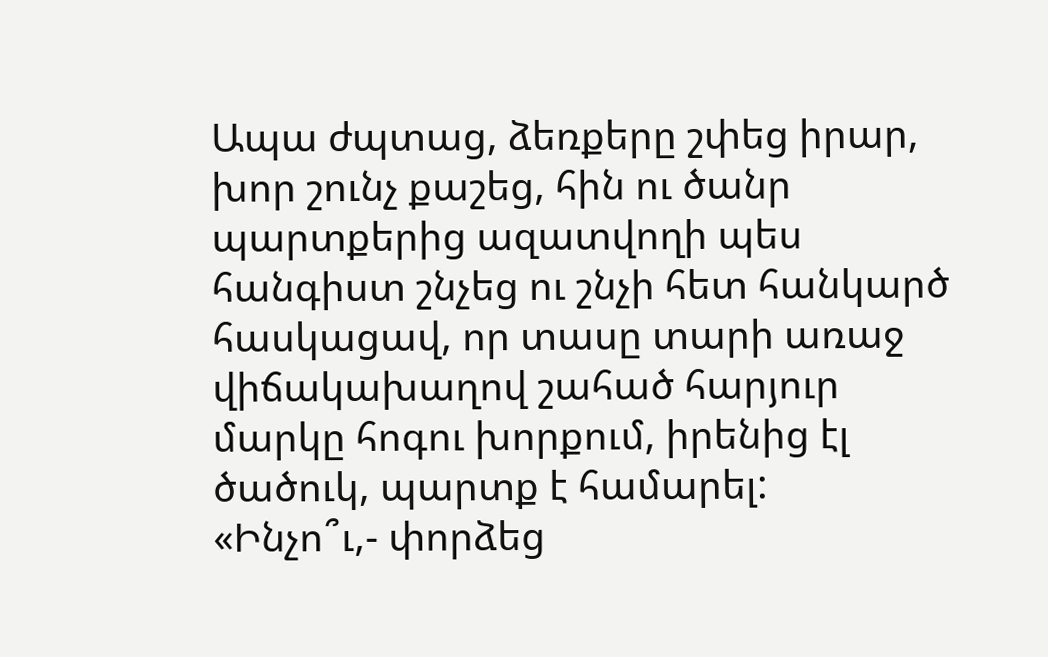Ապա ժպտաց, ձեռքերը շփեց իրար, խոր շունչ քաշեց, հին ու ծանր պարտքերից ազատվողի պես հանգիստ շնչեց ու շնչի հետ հանկարծ հասկացավ, որ տասը տարի առաջ վիճակախաղով շահած հարյուր մարկը հոգու խորքում, իրենից էլ ծածուկ, պարտք է համարել:
«Ինչո՞ւ,- փորձեց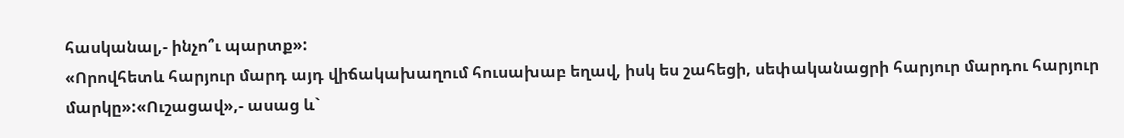հասկանալ,- ինչո՞ւ պարտք»:
«Որովհետև հարյուր մարդ այդ վիճակախաղում հուսախաբ եղավ, իսկ ես շահեցի, սեփականացրի հարյուր մարդու հարյուր մարկը»:«Ուշացավ»,- ասաց և`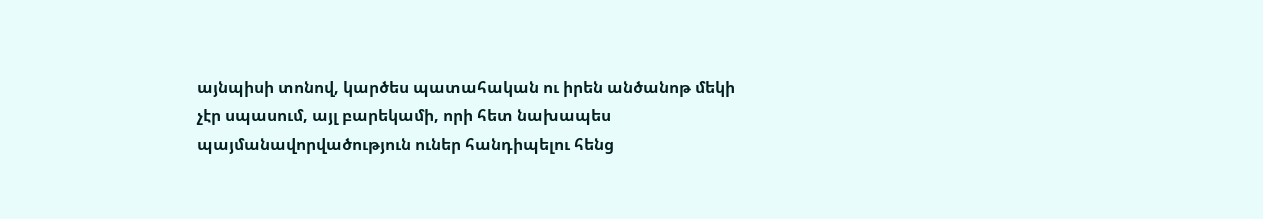այնպիսի տոնով, կարծես պատահական ու իրեն անծանոթ մեկի չէր սպասում, այլ բարեկամի, որի հետ նախապես պայմանավորվածություն ուներ հանդիպելու հենց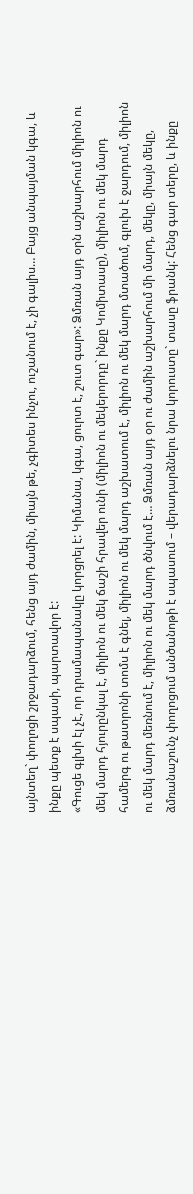այնտեղ` փողոցի շրջադարձում, հենց այդ ժամին, միայն թե, չգիտես ինչու, ուշանում է, չի գալիս… Բայց անպայման կգա, և ինքը պետք է սպասի, պարտավոր է:
«Գուցե գլխի էլ չէ, որ դրամապանակը կորցրել է: Կիմանա, կգա, ցուրտ է, շուտ գար»: Ձմռան այդ օրն աշխարհում միլիոն ու մեկ մարդ հյուրընկալ է, միլիոն ու մեկ ճաշի հրավեր ունի (միլիոն ու մեկերորդը` ինքը Կոմիտասը), միլիոն ու մեկ մարդ համերգ ու թատրոնի տոմս է գնել, միլիոն ու մեկ մարդ աշխատում է, միլիոն ու մեկ մարդ մտածում, գլուխ է ջարդում, միլիոն ու մեկ մարդ մեռնում է, միլիոն ու մեկ մարդ ծնվում է… Ձմռան այդ օր ու ժամին աշխարհում մի մարդ, մեկը, միայն մեկը, ձմռանաշունչ փողոցում անծանոթի է սպասում – վերադարձնելու նրա կորուստը` տասը ֆրանկ: Հենց գար տերը, և ինքը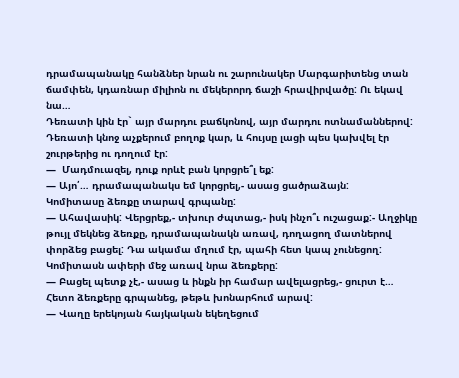դրամապանակը հանձներ նրան ու շարունակեր Մարգարիտենց տան ճամփեն, կդառնար միլիոն ու մեկերորդ ճաշի հրավիրվածը: Ու եկավ նա…
Դեռատի կին էր` այր մարդու բաճկոնով, այր մարդու ոտնամաններով: Դեռատի կնոջ աչքերում բողոք կար, և հույսը լացի պես կախվել էր շուրթերից ու դողում էր:
—  Մադմուազել, դուք որևէ բան կորցրե՞լ եք:
— Այո՛… դրամապանակս եմ կորցրել,- ասաց ցածրաձայն:
Կոմիտասը ձեռքը տարավ գրպանը:
— Ահավասիկ: Վերցրեք,- տխուր ժպտաց,- իսկ ինչո՞ւ ուշացաք:- Աղջիկը թույլ մեկնեց ձեռքը, դրամապանակն առավ, դողացող մատներով փորձեց բացել: Դա ակամա մղում էր, պահի հետ կապ չունեցող: Կոմիտասն ափերի մեջ առավ նրա ձեռքերը:
— Բացել պետք չէ,- ասաց և ինքն իր համար ավելացրեց,- ցուրտ է…
Հետո ձեռքերը գրպանեց, թեթև խոնարհում արավ:
— Վաղը երեկոյան հայկական եկեղեցում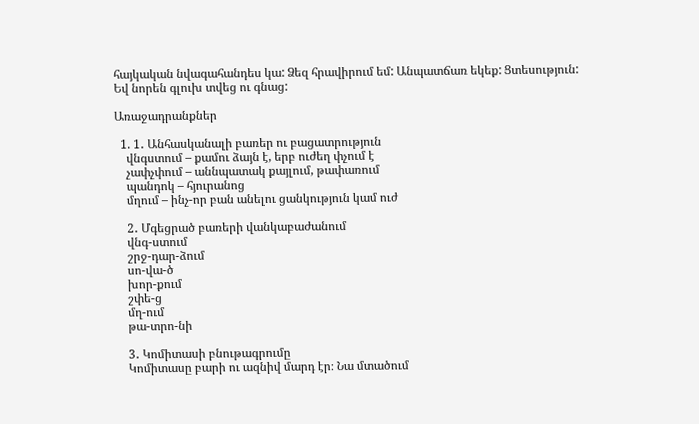հայկական նվագահանդես կա: Ձեզ հրավիրում եմ: Անպատճառ եկեք: Ցտեսություն:
Եվ նորեն գլուխ տվեց ու գնաց:

Առաջադրանքներ

  1. 1․ Անհասկանալի բառեր ու բացատրություն
    վնգստում – քամու ձայն է, երբ ուժեղ փչում է
    չափչփում – աննպատակ քայլում, թափառում
    պանդոկ – հյուրանոց
    մղում – ինչ-որ բան անելու ցանկություն կամ ուժ

    2․ Մգեցրած բառերի վանկաբաժանում
    վնգ-ստում
    շրջ-դար-ձում
    սո-վա-ծ
    խոր-քում
    շփե-ց
    մղ-ում
    թա-տրո-նի

    3․ Կոմիտասի բնութագրումը
    Կոմիտասը բարի ու ազնիվ մարդ էր։ Նա մտածում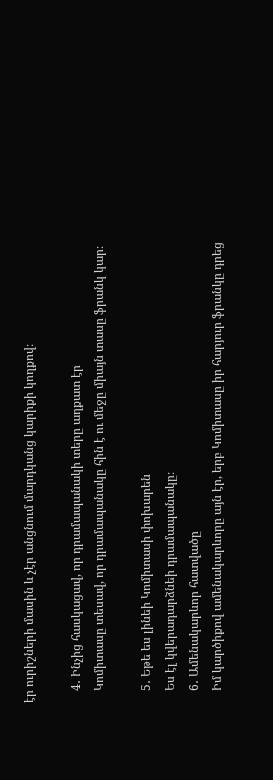էր ուրիշների մասին և չէր անցնում մարդկանց կարիքի կողքով։

    4․ Ինչից հասկացավ, որ դրամապանակի տերը աղքատ էր
    Կոմիտասը տեսավ, որ դրամապանակը հին է ու մեջը միայն տասը ֆրանկ կար։

    5․ Եթե ես լինեի Կոմիտասի փոխարեն
    Ես էլ կվերադարձնեի դրամապանակը։
    6․ Ամենակարևոր հատվածը
    Իմ կարծիքով ամենակարևորը այն էր, երբ Կոմիտասը իր հարյուր ֆրանկը դրեց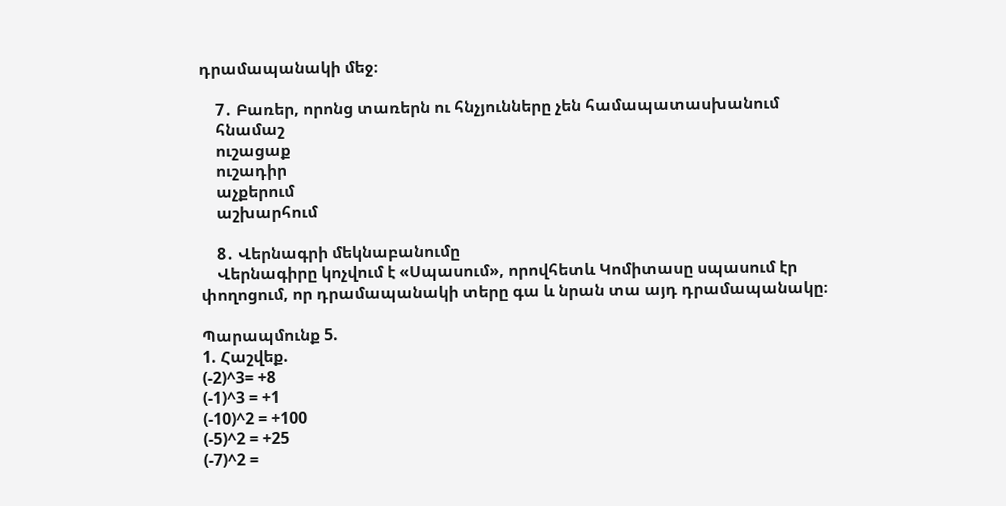դրամապանակի մեջ։

    7․ Բառեր, որոնց տառերն ու հնչյունները չեն համապատասխանում
    հնամաշ
    ուշացաք
    ուշադիր
    աչքերում
    աշխարհում

    8․ Վերնագրի մեկնաբանումը
    Վերնագիրը կոչվում է «Սպասում», որովհետև Կոմիտասը սպասում էր փողոցում, որ դրամապանակի տերը գա և նրան տա այդ դրամապանակը։

Պարապմունք 5.
1. Հաշվեք.
(-2)^3= +8
(-1)^3 = +1
(-10)^2 = +100
(-5)^2 = +25
(-7)^2 =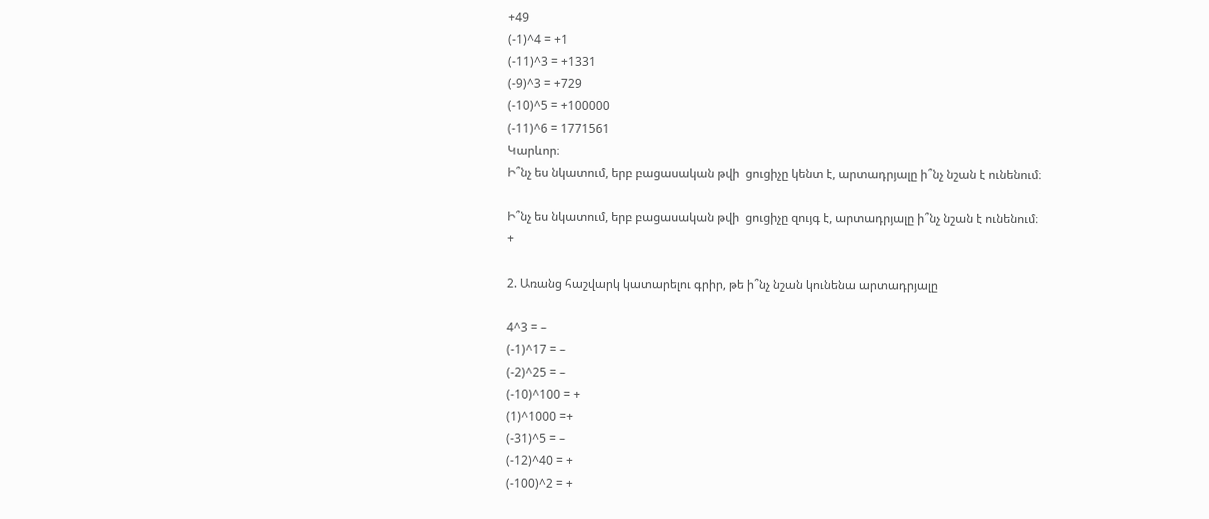+49
(-1)^4 = +1
(-11)^3 = +1331
(-9)^3 = +729
(-10)^5 = +100000
(-11)^6 = 1771561
Կարևոր։
Ի՞նչ ես նկատում, երբ բացասական թվի  ցուցիչը կենտ է, արտադրյալը ի՞նչ նշան է ունենում։

Ի՞նչ ես նկատում, երբ բացասական թվի  ցուցիչը զույգ է, արտադրյալը ի՞նչ նշան է ունենում։
+

2. Առանց հաշվարկ կատարելու գրիր, թե ի՞նչ նշան կունենա արտադրյալը

4^3 = –
(-1)^17 = –
(-2)^25 = –
(-10)^100 = +
(1)^1000 =+
(-31)^5 = –
(-12)^40 = +
(-100)^2 = +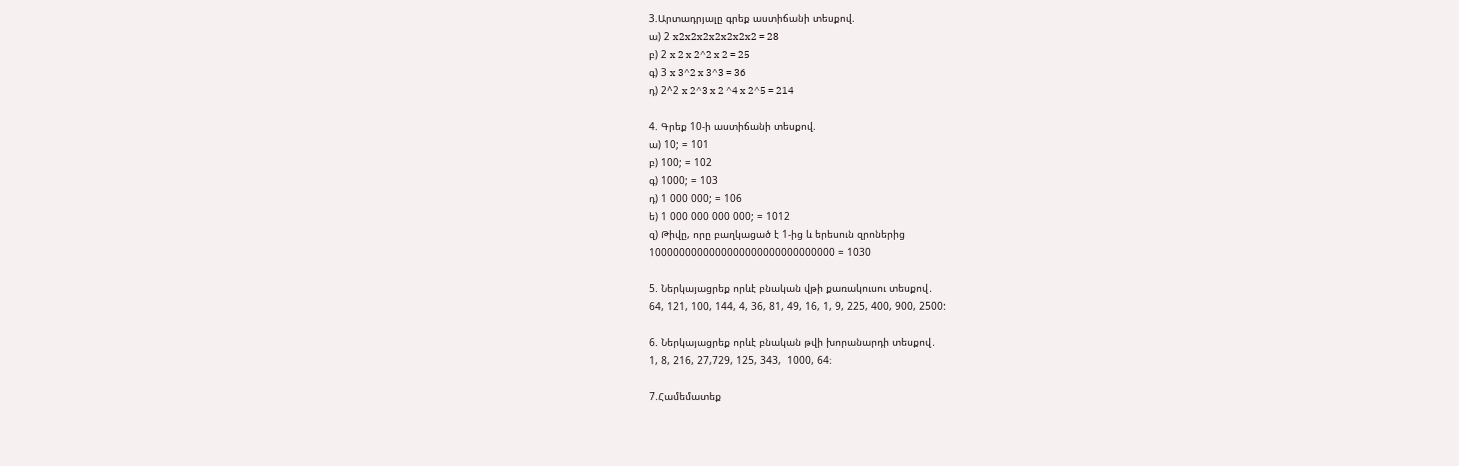3.Արտադրյալը գրեք աստիճանի տեսքով.
ա) 2 x2x2x2x2x2x2x2 = 28
բ) 2 x 2 x 2^2 x 2 = 25
գ) 3 x 3^2 x 3^3 = 36
դ) 2^2 x 2^3 x 2 ^4 x 2^5 = 214

4. Գրեք 10-ի աստիճանի տեսքով.
ա) 10; = 101
բ) 100; = 102
գ) 1000; = 103
դ) 1 000 000; = 106
ե) 1 000 000 000 000; = 1012
զ) Թիվը, որը բաղկացած է 1-ից և երեսուն զրոներից
1000000000000000000000000000000 = 1030

5. Ներկայացրեք որևէ բնական վթի քառակուսու տեսքով․
64, 121, 100, 144, 4, 36, 81, 49, 16, 1, 9, 225, 400, 900, 2500:

6. Ներկայացրեք որևէ բնական թվի խորանարդի տեսքով․
1, 8, 216, 27,729, 125, 343,  1000, 64։

7.Համեմատեք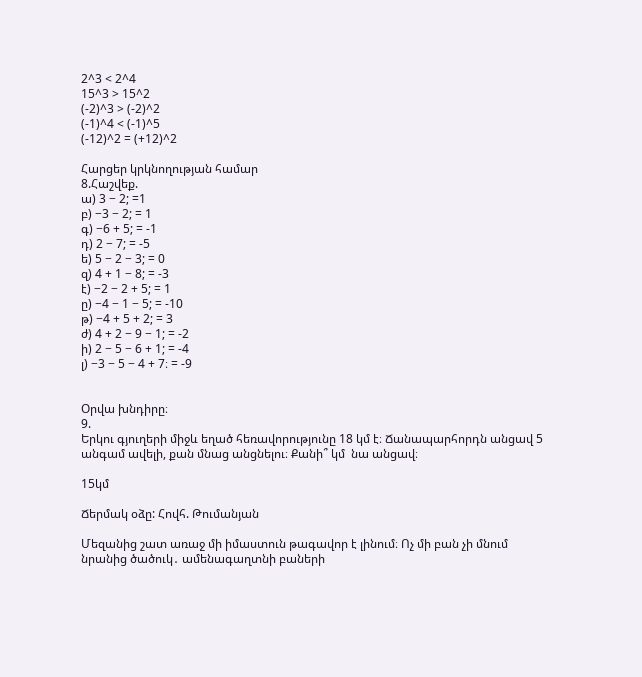2^3 < 2^4
15^3 > 15^2
(-2)^3 > (-2)^2
(-1)^4 < (-1)^5
(-12)^2 = (+12)^2

Հարցեր կրկնողության համար
8.Հաշվեք.
ա) 3 − 2; =1
բ) −3 − 2; = 1
գ) −6 + 5; = -1
դ) 2 − 7; = -5
ե) 5 − 2 − 3; = 0
զ) 4 + 1 − 8; = -3
է) −2 − 2 + 5; = 1
ը) −4 − 1 − 5; = -10
թ) −4 + 5 + 2; = 3
ժ) 4 + 2 − 9 − 1; = -2
ի) 2 − 5 − 6 + 1; = -4
լ) −3 − 5 − 4 + 7։ = -9


Օրվա խնդիրը։
9.
Երկու գյուղերի միջև եղած հեռավորությունը 18 կմ է։ Ճանապարհորդն անցավ 5 անգամ ավելի, քան մնաց անցնելու։ Քանի՞ կմ  նա անցավ։

15կմ

Ճերմակ օձը: Հովհ. Թումանյան

Մեզանից շատ առաջ մի իմաստուն թագավոր է լինում։ Ոչ մի բան չի մնում նրանից ծածուկ․ ամենագաղտնի բաների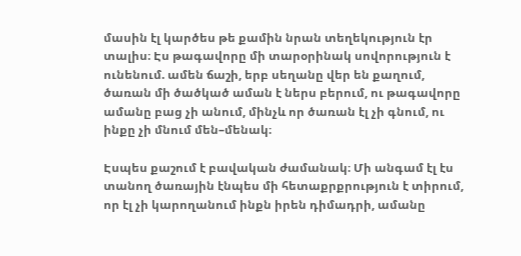մասին էլ կարծես թե քամին նրան տեղեկություն էր տալիս։ Էս թագավորը մի տարօրինակ սովորություն է ունենում. ամեն ճաշի, երբ սեղանը վեր են քաղում, ծառան մի ծածկած աման է ներս բերում, ու թագավորը ամանը բաց չի անում, մինչև որ ծառան էլ չի գնում, ու ինքը չի մնում մեն–մենակ։

Էսպես քաշում է բավական ժամանակ։ Մի անգամ էլ էս տանող ծառային էնպես մի հետաքրքրություն է տիրում, որ էլ չի կարողանում ինքն իրեն դիմադրի, ամանը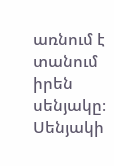առնում է տանում իրեն սենյակը։ Սենյակի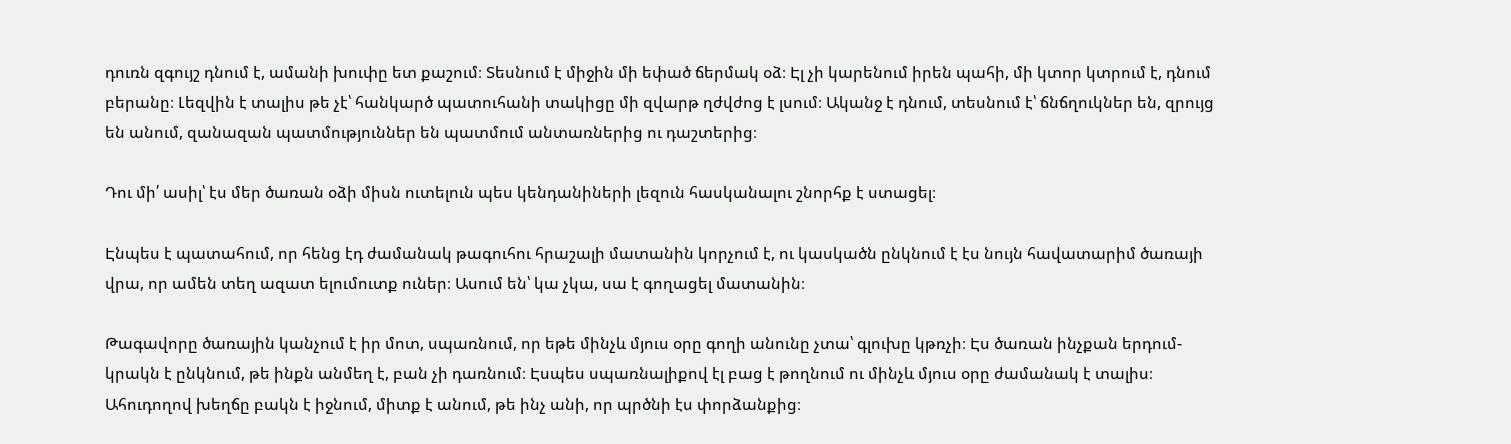դուռն զգույշ դնում է, ամանի խուփը ետ քաշում։ Տեսնում է միջին մի եփած ճերմակ օձ։ Էլ չի կարենում իրեն պահի, մի կտոր կտրում է, դնում բերանը։ Լեզվին է տալիս թե չէ՝ հանկարծ պատուհանի տակիցը մի զվարթ ղժվժոց է լսում։ Ականջ է դնում, տեսնում է՝ ճնճղուկներ են, զրույց են անում, զանազան պատմություններ են պատմում անտառներից ու դաշտերից։

Դու մի՛ ասիլ՝ էս մեր ծառան օձի միսն ուտելուն պես կենդանիների լեզուն հասկանալու շնորհք է ստացել։

Էնպես է պատահում, որ հենց էդ ժամանակ թագուհու հրաշալի մատանին կորչում է, ու կասկածն ընկնում է էս նույն հավատարիմ ծառայի վրա, որ ամեն տեղ ազատ ելումուտք ուներ։ Ասում են՝ կա չկա, սա է գողացել մատանին։

Թագավորը ծառային կանչում է իր մոտ, սպառնում, որ եթե մինչև մյուս օրը գողի անունը չտա՝ գլուխը կթռչի։ Էս ծառան ինչքան երդում-կրակն է ընկնում, թե ինքն անմեղ է, բան չի դառնում։ Էսպես սպառնալիքով էլ բաց է թողնում ու մինչև մյուս օրը ժամանակ է տալիս։ Ահուդողով խեղճը բակն է իջնում, միտք է անում, թե ինչ անի, որ պրծնի էս փորձանքից։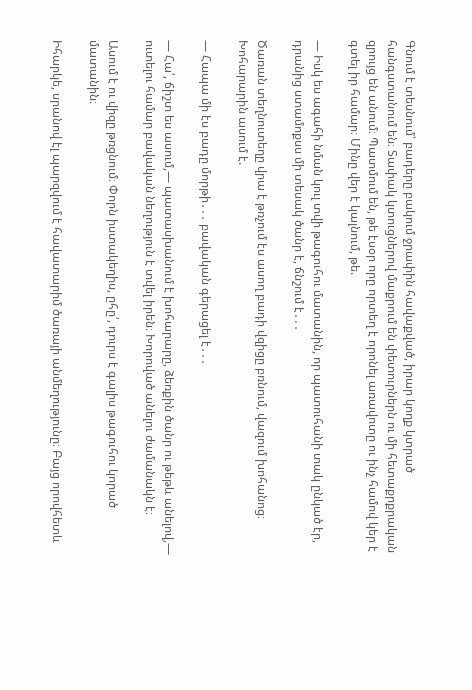Գնում է տեսնում՝ բադերը բակում ջրափին հավաքված, իրար կողք կտրած հանգստանում են։ Տափակ կտուցներով մաքրում են փետուրներն ու մի հետաքրքրական զրույց են անում։ Պատմում են, թե էսօր որը որտեղ է որոնել առավոտը ու ինչ համով կեր է գտել իր համար։ Մինը վեր է կալնում, թե.

— Իսկ ես ագահի նման կուլ տվի թագուհու մատանին, որ պատուհանի տակ ընկած էր, դրանից ստամոքսս մի տեսակ ծանր է, ճնշում է․․․

Ծառան տեղնուտեղը վրա է թռչում էս ասող բադի վզիցը բռնում, վազում խոհանոց։ Խոհարարին ասում է.

— Հապա մի էս բադը մորթի․․․ բավական գերացել է․․․

— Հա՛, ճիշտ ես ասում,— պատասխանում է խոհարարը, ձեռքին ծանր ու թեթև անելով,— ուտելու համար բավական նեղություն է տվել իրեն։ Խորոված անելու ժամանակն է։

Ասում է ու վիզը թռցնում։ Փորն իստակեղիս, ըհը՛, դուրս է գալիս թագուհու կորած մատանին։

Իհարկե, սրանով էլ պարզվում է հավատարիմ ծառայի անմեղությունը։ Բայց որովհետև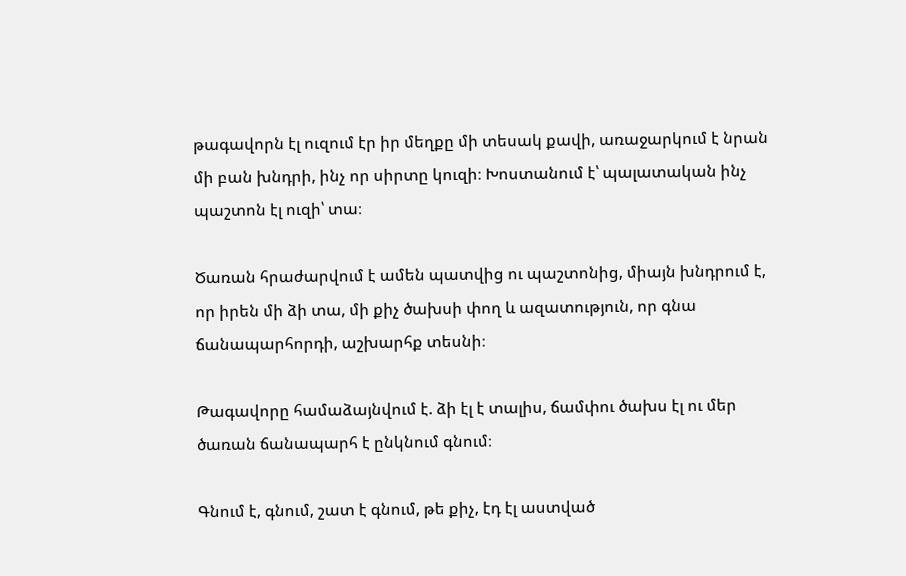թագավորն էլ ուզում էր իր մեղքը մի տեսակ քավի, առաջարկում է նրան մի բան խնդրի, ինչ որ սիրտը կուզի։ Խոստանում է՝ պալատական ինչ պաշտոն էլ ուզի՝ տա։

Ծառան հրաժարվում է ամեն պատվից ու պաշտոնից, միայն խնդրում է, որ իրեն մի ձի տա, մի քիչ ծախսի փող և ազատություն, որ գնա ճանապարհորդի, աշխարհք տեսնի։

Թագավորը համաձայնվում է. ձի էլ է տալիս, ճամփու ծախս էլ ու մեր ծառան ճանապարհ է ընկնում գնում։

Գնում է, գնում, շատ է գնում, թե քիչ, էդ էլ աստված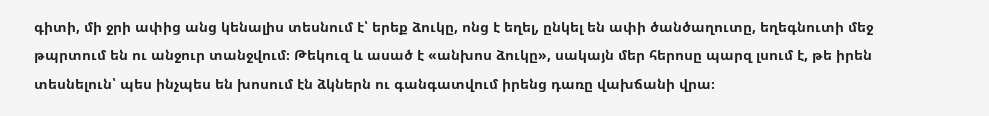գիտի, մի ջրի ափից անց կենալիս տեսնում է՝ երեք ձուկը, ոնց է եղել, ընկել են ափի ծանծաղուտը, եղեգնուտի մեջ թպրտում են ու անջուր տանջվում։ Թեկուզ և ասած է «անխոս ձուկը», սակայն մեր հերոսը պարզ լսում է, թե իրեն տեսնելուն՝ պես ինչպես են խոսում էն ձկներն ու գանգատվում իրենց դառը վախճանի վրա։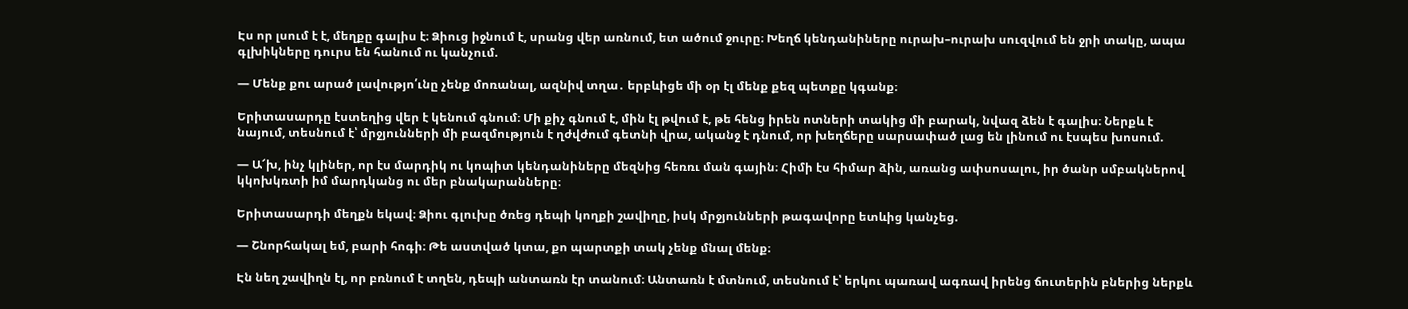Էս որ լսում է է, մեղքը գալիս է։ Ձիուց իջնում է, սրանց վեր առնում, ետ ածում ջուրը։ Խեղճ կենդանիները ուրախ–ուրախ սուզվում են ջրի տակը, ապա գլխիկները դուրս են հանում ու կանչում.

— Մենք քու արած լավությո՛ւնը չենք մոռանալ, ազնիվ տղա․ երբևիցե մի օր էլ մենք քեզ պետքը կգանք։

Երիտասարդը էստեղից վեր է կենում գնում։ Մի քիչ գնում է, մին էլ թվում է, թե հենց իրեն ոտների տակից մի բարակ, նվազ ձեն է գալիս։ Ներքև է նայում, տեսնում է՝ մրջյունների մի բազմություն է ղժվժում գետնի վրա, ականջ է դնում, որ խեղճերը սարսափած լաց են լինում ու էսպես խոսում.

— Ա՜խ, ինչ կլիներ, որ էս մարդիկ ու կոպիտ կենդանիները մեզնից հեռռւ ման գային։ Հիմի էս հիմար ձին, առանց ափսոսալու, իր ծանր սմբակներով կկոխկռտի իմ մարդկանց ու մեր բնակարանները։

Երիտասարդի մեղքն եկավ։ Ձիու գլուխը ծռեց դեպի կողքի շավիղը, իսկ մրջյունների թագավորը ետևից կանչեց.

— Շնորհակալ եմ, բարի հոգի։ Թե աստված կտա, քո պարտքի տակ չենք մնալ մենք։

Էն նեղ շավիղն էլ, որ բռնում է տղեն, դեպի անտառն էր տանում։ Անտառն է մտնում, տեսնում է՝ երկու պառավ ագռավ իրենց ճուտերին բներից ներքև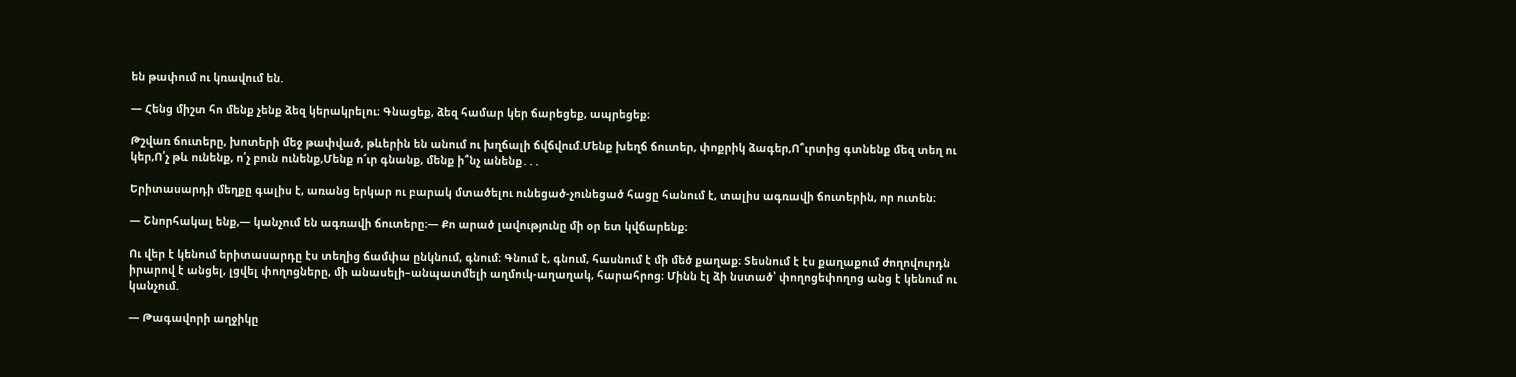են թափում ու կռավում են.

— Հենց միշտ հո մենք չենք ձեզ կերակրելու։ Գնացեք, ձեզ համար կեր ճարեցեք, ապրեցեք։

Թշվառ ճուտերը, խոտերի մեջ թափված, թևերին են անում ու խղճալի ճվճվում.Մենք խեղճ ճուտեր, փոքրիկ ձագեր,Ո՞ւրտից գտնենք մեզ տեղ ու կեր,Ո՛չ թև ունենք, ո՛չ բուն ունենք,Մենք ո՜ւր գնանք, մենք ի՞նչ անենք․․․

Երիտասարդի մեղքը գալիս է, առանց երկար ու բարակ մտածելու ունեցած-չունեցած հացը հանում է, տալիս ագռավի ճուտերին, որ ուտեն։

— Շնորհակալ ենք,— կանչում են ագռավի ճուտերը։— Քո արած լավությունը մի օր ետ կվճարենք։

Ու վեր է կենում երիտասարդը էս տեղից ճամփա ընկնում, գնում։ Գնում է, գնում, հասնում է մի մեծ քաղաք։ Տեսնում է էս քաղաքում ժողովուրդն իրարով է անցել, լցվել փողոցները, մի անասելի–անպատմելի աղմուկ-աղաղակ, հարահրոց։ Մինն էլ ձի նստած՝ փողոցեփողոց անց է կենում ու կանչում.

— Թագավորի աղջիկը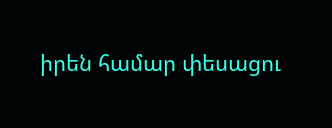իրեն համար փեսացու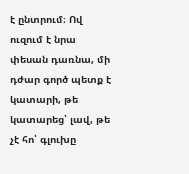է ընտրում։ Ով ուզում է նրա փեսան դառնա, մի դժար գործ պետք է կատարի, թե կատարեց՝ լավ, թե չէ հո՝ գլուխը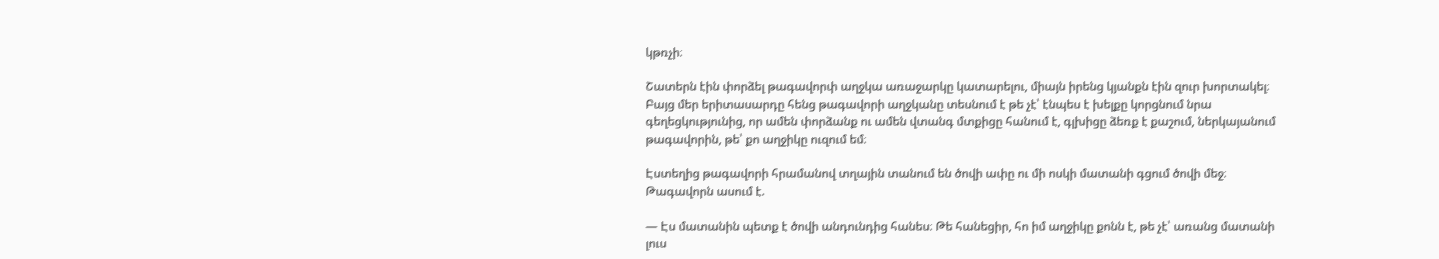կթռչի։

Շատերն էին փորձել թագավորփ աղջկա առաջարկը կատարելու, միայն իրենց կյանքն էին զուր խորտակել։ Բայց մեր երիտասարդը հենց թագավորի աղջկանը տեսնում է թե չէ՝ էնպես է խելքը կորցնում նրա գեղեցկությունից, որ ամեն փորձանք ու ամեն վտանգ մտքիցը հանում է, գլխիցը ձեռք է քաշում, ներկայանում թագավորին, թե՝ քո աղջիկը ուզում եմ։

Էստեղից թագավորի հրամանով տղային տանում են ծովի ափը ու մի ոսկի մատանի գցում ծովի մեջ։ Թագավորն ասում է.

— Էս մատանին պետք է ծովի անդունդից հանես։ Թե հանեցիր, հո իմ աղջիկը քոնն է, թե չէ՝ առանց մատանի լուս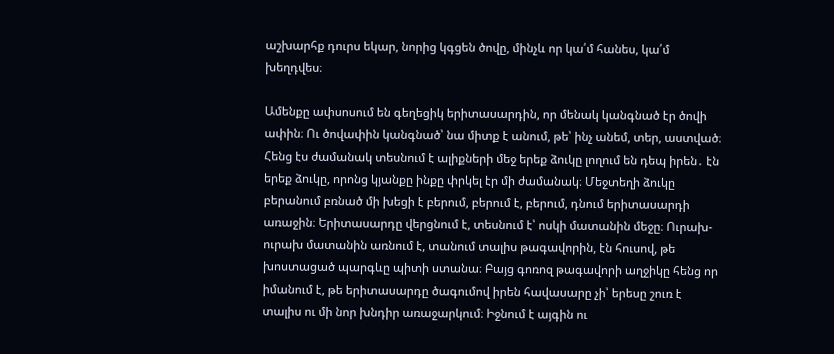աշխարհք դուրս եկար, նորից կգցեն ծովը, մինչև որ կա՛մ հանես, կա՛մ խեղդվես։

Ամենքը ափսոսում են գեղեցիկ երիտասարդին, որ մենակ կանգնած էր ծովի ափին։ Ու ծովափին կանգնած՝ նա միտք է անում, թե՝ ինչ անեմ, տեր, աստված։ Հենց էս ժամանակ տեսնում է ալիքների մեջ երեք ձուկը լողում են դեպ իրեն․ էն երեք ձուկը, որոնց կյանքը ինքը փրկել էր մի ժամանակ։ Մեջտեղի ձուկը բերանում բռնած մի խեցի է բերում, բերում է, բերում, դնում երիտասարդի առաջին։ Երիտասարդը վերցնում է, տեսնում է՝ ոսկի մատանին մեջը։ Ուրախ-ուրախ մատանին առնում է, տանում տալիս թագավորին, էն հուսով, թե խոստացած պարգևը պիտի ստանա։ Բայց գոռոզ թագավորի աղջիկը հենց որ իմանում է, թե երիտասարդը ծագումով իրեն հավասարը չի՝ երեսը շուռ է տալիս ու մի նոր խնդիր առաջարկում։ Իջնում է այգին ու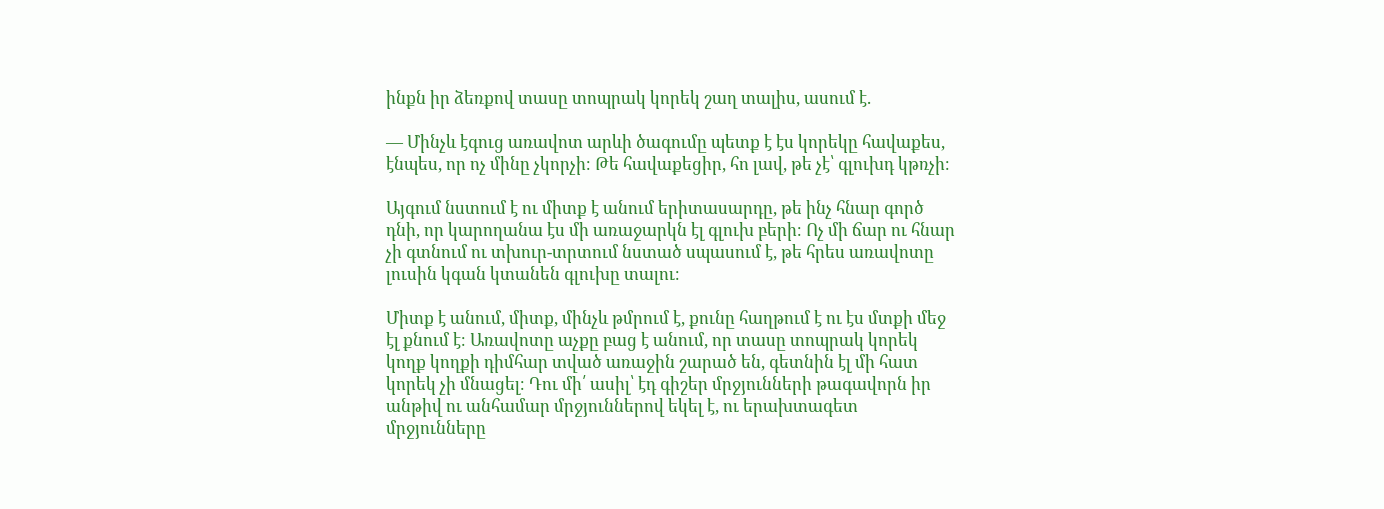ինքն իր ձեռքով տասը տոպրակ կորեկ շաղ տալիս, ասում է.

— Մինչև էգուց առավոտ արևի ծագումը պետք է էս կորեկը հավաքես, էնպես, որ ոչ մինը չկորչի։ Թե հավաքեցիր, հո լավ, թե չէ՝ գլուխդ կթռչի։

Այգում նստում է ու միտք է անում երիտասարդը, թե ինչ հնար գործ դնի, որ կարողանա էս մի առաջարկն էլ գլուխ բերի։ Ոչ մի ճար ու հնար չի գտնում ու տխուր-տրտում նստած սպասում է, թե հրես առավոտը լուսին կգան կտանեն գլուխը տալու։

Միտք է անում, միտք, մինչև թմրում է, քունը հաղթում է ու էս մտքի մեջ էլ քնում է։ Առավոտը աչքը բաց է անում, որ տասը տոպրակ կորեկ կողք կողքի դիմհար տված առաջին շարած են, գետնին էլ մի հատ կորեկ չի մնացել։ Դու մի՛ ասիլ՝ էդ գիշեր մրջյունների թագավորն իր անթիվ ու անհամար մրջյուններով եկել է, ու երախտագետ մրջյունները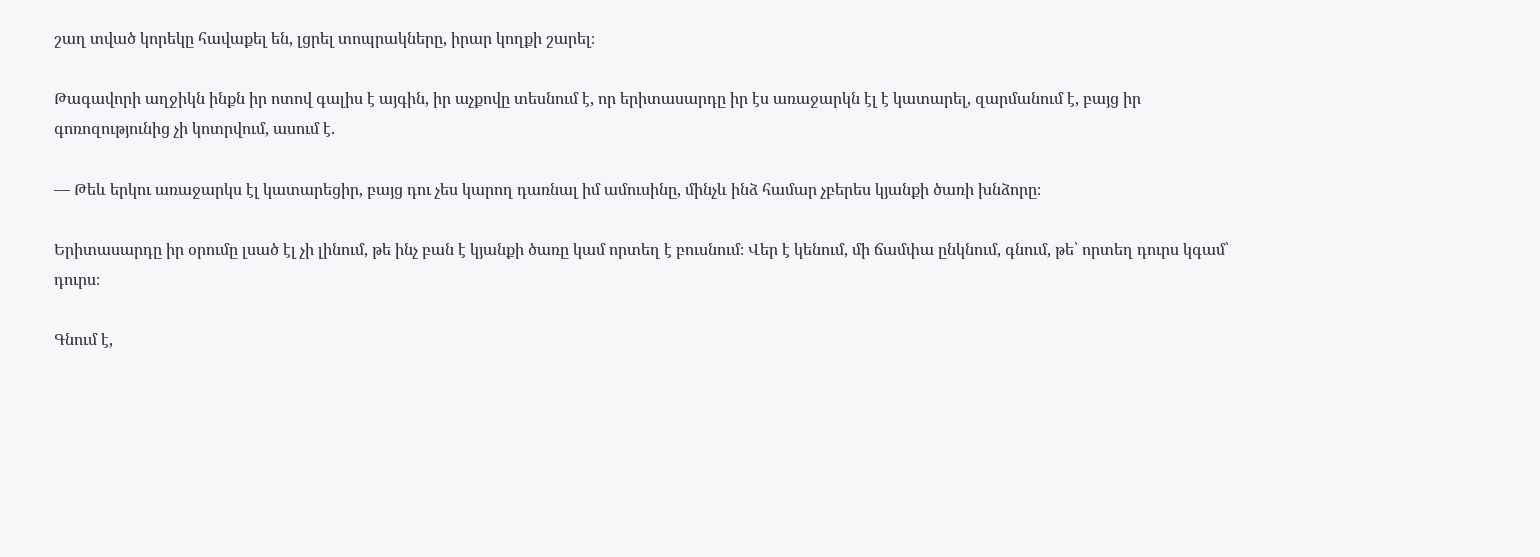շաղ տված կորեկը հավաքել են, լցրել տոպրակները, իրար կողքի շարել։

Թագավորի աղջիկն ինքն իր ոտով գալիս է այգին, իր աչքովը տեսնում է, որ երիտասարդը իր էս առաջարկն էլ է կատարել, զարմանում է, բայց իր գոռոզությունից չի կոտրվում, ասում է.

— Թեև երկու առաջարկս էլ կատարեցիր, բայց դու չես կարող դառնալ իմ ամուսինը, մինչև ինձ համար չբերես կյանքի ծառի խնձորը։

Երիտասարդը իր օրումը լսած էլ չի լինում, թե ինչ բան է կյանքի ծառը կամ որտեղ է բուսնում։ Վեր է կենում, մի ճամփա ընկնում, գնում, թե՝ որտեղ դուրս կգամ՝ դուրս։

Գնում է,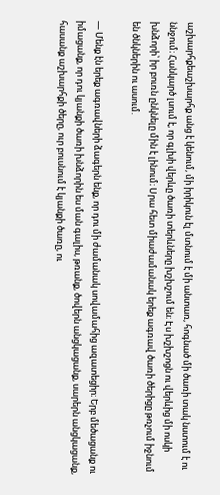աշխարհքեաշխարհք անց է կենում, մի իրիկուն էլ մտնում է մի անտառ, հոգնած մի ծառի տակ նստում է ու ննջում։ Հանկարծ լսում է, որ գլխի վերևը ծառի տերևները խշխշում են։ Էս խշխշոցն ու վերևից մի ոսկի խնձորի՝ իր բուռն ընկնելը մին է լինում։ Սրա հետ միաժամանակ երեք ագռավ ծառի ծերիցը թռչում իջնում են ծնկներին ու ասում.

— Մենք էն երեք ագռավների ձագերն ենք, որ դու մի ժամանակ սովամահից ազատեցիր։ Երբ մեծացանք ու իմացանք, որ դու կյանքի ծառի խնձորին ես ման գալիս, թռանք, ծովերն անցկացանք, սարերն անցկացանք, հասանք աշխարհքի ծերը, ուր բուսնում է կյանքի ծառը, ու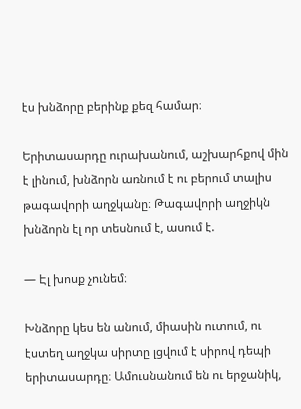էս խնձորը բերինք քեզ համար։

Երիտասարդը ուրախանում, աշխարհքով մին է լինում, խնձորն առնում է ու բերում տալիս թագավորի աղջկանը։ Թագավորի աղջիկն խնձորն էլ որ տեսնում է, ասում է.

— Էլ խոսք չունեմ։

Խնձորը կես են անում, միասին ուտում, ու էստեղ աղջկա սիրտը լցվում է սիրով դեպի երիտասարդը։ Ամուսնանում են ու երջանիկ,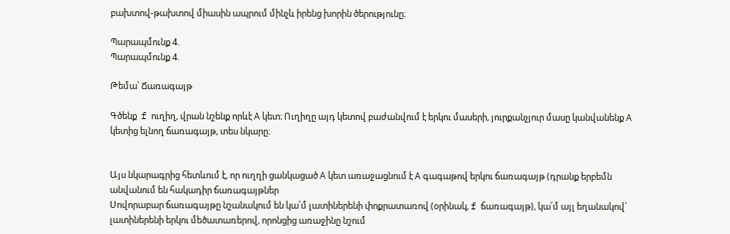բախտով-թախտով միասին ապրում մինչև իրենց խորին ծերությունը։

Պարապմունք 4.
Պարապմունք 4.

Թեմա՝ Ճառագայթ

Գծենք  f ուղիղ, վրան նշենք որևէ А կետ։ Ուղիղը այդ կետով բաժանվում է երկու մասերի, յուրքանչյուր մասը կանվանենք А կետից ելնող ճառագայթ, տես նկարը։


Այս նկարագրից հետևում է, որ ուղղի ցանկացած А կետ առաջացնում է А գագաթով երկու ճառագայթ (դրանք երբեմն անվանում են հակադիր ճառագայթներ
Սովորաբար ճառագայթը նշանակում են կա՛մ լատիներենի փոքրատառով (օրինակ, f ճառագայթ), կա՛մ այլ եղանակով՝ լատիներենի երկու մեծատառերով, որոնցից առաջինը նշում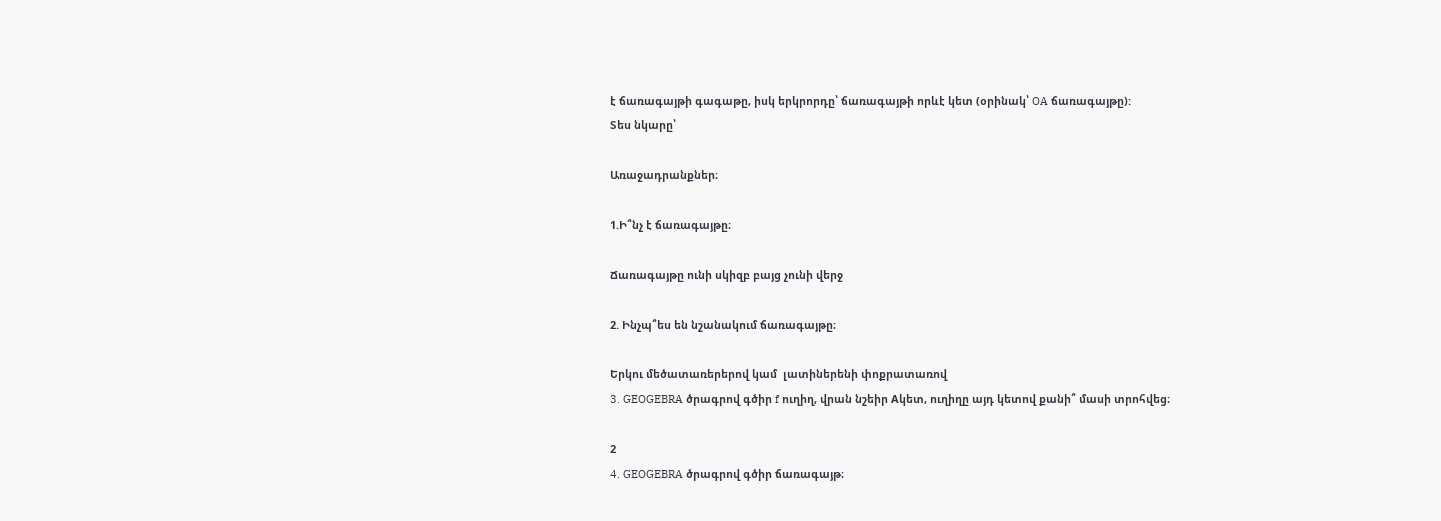է ճառագայթի գագաթը, իսկ երկրորդը՝ ճառագայթի որևէ կետ (օրինակ՝ OA ճառագայթը):
Տես նկարը՝

Առաջադրանքներ։

1.Ի՞նչ է ճառագայթը։

Ճառագայթը ունի սկիզբ բայց չունի վերջ

2. Ինչպ՞ես են նշանակում ճառագայթը։

Երկու մեծատառերերով կամ  լատիներենի փոքրատառով
3. GEOGEBRA ծրագրով գծիր f ուղիղ, վրան նշեիր Аկետ, ուղիղը այդ կետով քանի՞ մասի տրոհվեց։

2
4. GEOGEBRA ծրագրով գծիր ճառագայթ։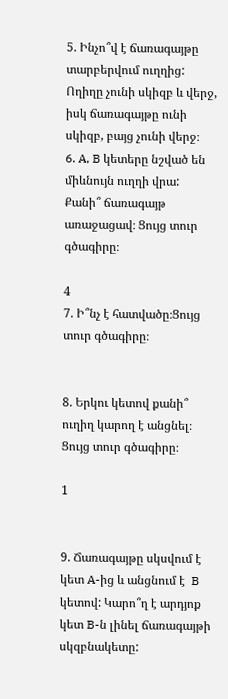5. Ինչո՞վ է ճառագայթը տարբերվում ուղղից:
Ողիղը չունի սկիզբ և վերջ, իսկ ճառագայթը ունի սկիզբ, բայց չունի վերջ։
6. A, B կետերը նշված են միևնույն ուղղի վրա: Քանի՞ ճառագայթ առաջացավ։ Ցույց տուր գծագիրը։

4
7. Ի՞նչ է հատվածը։Ցույց տուր գծագիրը։


8. Երկու կետով քանի՞ ուղիղ կարող է անցնել։ Ցույց տուր գծագիրը։

1


9. Ճառագայթը սկսվում է կետ A-ից և անցնում է  B կետով: Կարո՞ղ է արդյոք կետ B-ն լինել ճառագայթի սկզբնակետը: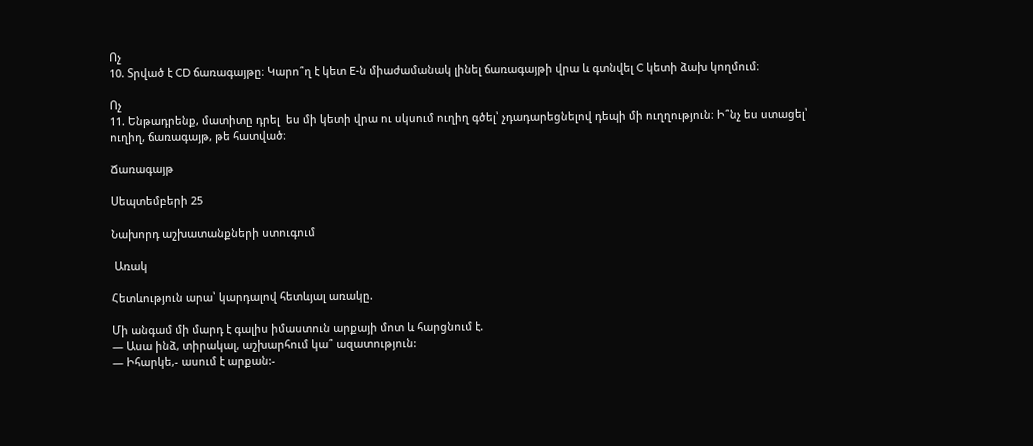Ոչ
10. Տրված է CD ճառագայթը։ Կարո՞ղ է կետ E-ն միաժամանակ լինել ճառագայթի վրա և գտնվել C կետի ձախ կողմում։

Ոչ
11. Ենթադրենք, մատիտը դրել  ես մի կետի վրա ու սկսում ուղիղ գծել՝ չդադարեցնելով դեպի մի ուղղություն։ Ի՞նչ ես ստացել՝ ուղիղ, ճառագայթ, թե հատված։

Ճառագայթ

Սեպտեմբերի 25

Նախորդ աշխատանքների ստուգում

 Առակ

Հետևություն արա՝ կարդալով հետևյալ առակը.

Մի անգամ մի մարդ է գալիս իմաստուն արքայի մոտ և հարցնում է.
— Ասա ինձ, տիրակալ, աշխարհում կա՞ ազատություն:
— Իհարկե,- ասում է արքան:-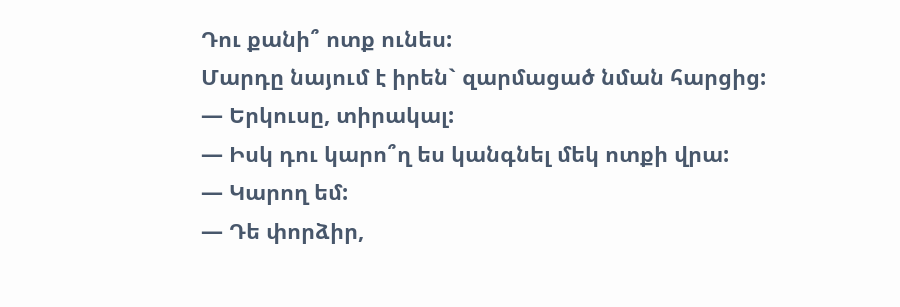Դու քանի՞ ոտք ունես:
Մարդը նայում է իրեն` զարմացած նման հարցից:
— Երկուսը, տիրակալ:
— Իսկ դու կարո՞ղ ես կանգնել մեկ ոտքի վրա:
— Կարող եմ:
— Դե փորձիր,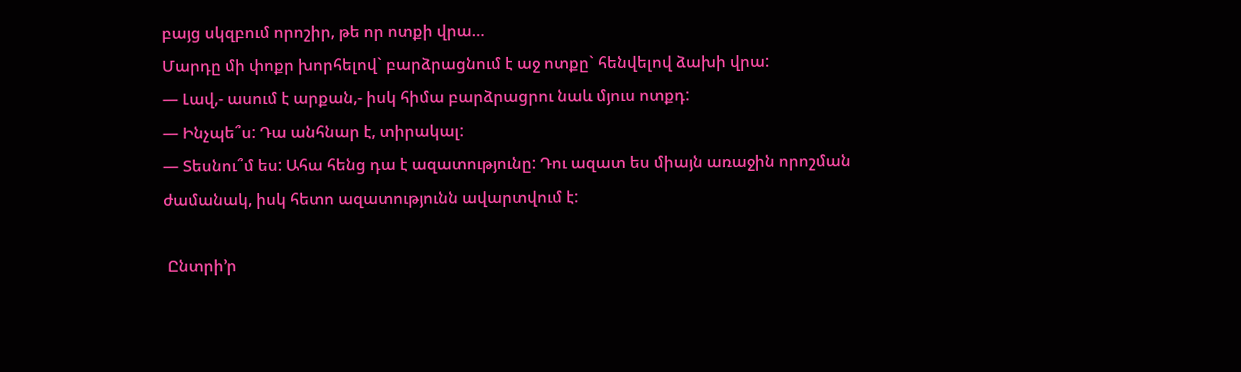բայց սկզբում որոշիր, թե որ ոտքի վրա…
Մարդը մի փոքր խորհելով` բարձրացնում է աջ ոտքը` հենվելով ձախի վրա:
— Լավ,- ասում է արքան,- իսկ հիմա բարձրացրու նաև մյուս ոտքդ:
— Ինչպե՞ս: Դա անհնար է, տիրակալ:
— Տեսնու՞մ ես: Ահա հենց դա է ազատությունը: Դու ազատ ես միայն առաջին որոշման
ժամանակ, իսկ հետո ազատությունն ավարտվում է:

 Ընտրի’ր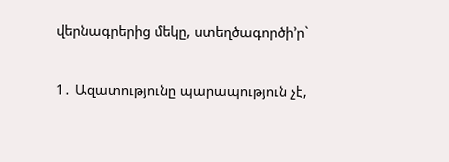վերնագրերից մեկը, ստեղծագործի’ր`

1․ Ազատությունը պարապություն չէ,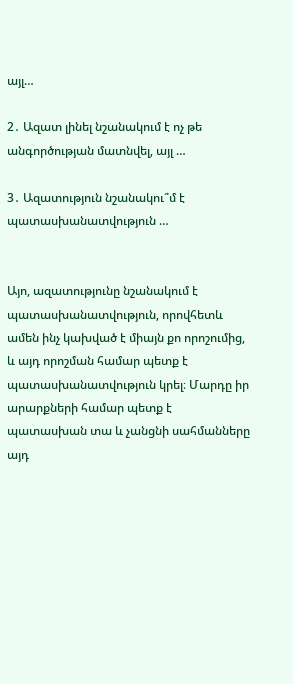այլ…

2․ Ազատ լինել նշանակում է ոչ թե անգործության մատնվել, այլ …

3․ Ազատություն նշանակու՞մ է պատասխանատվություն …


Այո, ազատությունը նշանակում է պատասխանատվություն, որովհետև ամեն ինչ կախված է միայն քո որոշումից, և այդ որոշման համար պետք է պատասխանատվություն կրել։ Մարդը իր արարքների համար պետք է պատասխան տա և չանցնի սահմանները այդ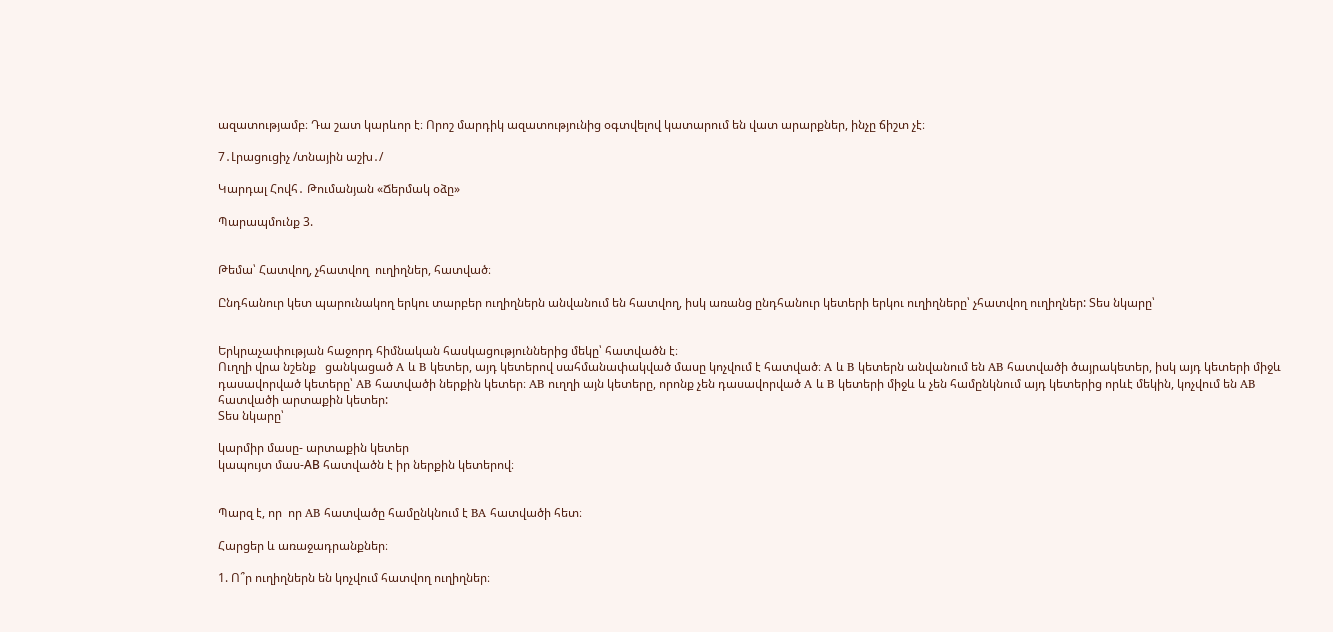ազատությամբ։ Դա շատ կարևոր է։ Որոշ մարդիկ ազատությունից օգտվելով կատարում են վատ արարքներ, ինչը ճիշտ չէ։

7․Լրացուցիչ /տնային աշխ․/

Կարդալ Հովհ․ Թումանյան «Ճերմակ օձը»

Պարապմունք 3.


Թեմա՝ Հատվող, չհատվող  ուղիղներ, հատված։

Ընդհանուր կետ պարունակող երկու տարբեր ուղիղներն անվանում են հատվող, իսկ առանց ընդհանուր կետերի երկու ուղիղները՝ չհատվող ուղիղներ: Տես նկարը՝


Երկրաչափության հաջորդ հիմնական հասկացություններից մեկը՝ հատվածն է։
Ուղղի վրա նշենք   ցանկացած A և B կետեր, այդ կետերով սահմանափակված մասը կոչվում է հատված։ A և B կետերն անվանում են AB հատվածի ծայրակետեր, իսկ այդ կետերի միջև դասավորված կետերը՝ AB հատվածի ներքին կետեր։ AB ուղղի այն կետերը, որոնք չեն դասավորված A և B կետերի միջև և չեն համընկնում այդ կետերից որևէ մեկին, կոչվում են AB հատվածի արտաքին կետեր:
Տես նկարը՝

կարմիր մասը- արտաքին կետեր
կապույտ մաս-АB հատվածն է իր ներքին կետերով։


Պարզ է, որ  որ AB հատվածը համընկնում է BA հատվածի հետ։

Հարցեր և առաջադրանքներ։

1. Ո՞ր ուղիղներն են կոչվում հատվող ուղիղներ։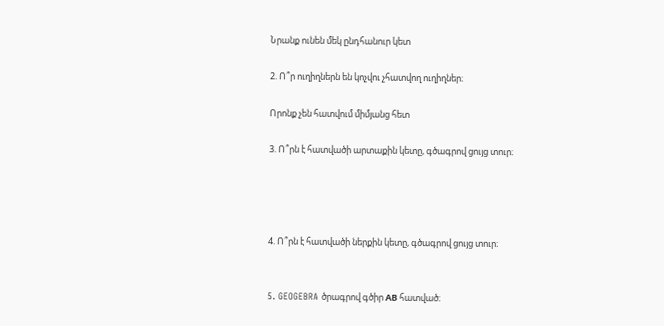Նրանք ունեն մեկ ընդհանուր կետ

2. Ո՞ր ուղիղներն են կոչվու չհատվող ուղիղներ։

Որոնք չեն հատվում միմյանց հետ

3. Ո՞րն է հատվածի արտաքին կետը, գծագրով ցույց տուր։




4. Ո՞րն է հատվածի ներքին կետը, գծագրով ցույց տուր։


5. GEOGEBRA ծրագրով գծիր АB հատված։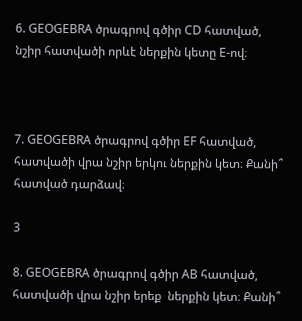6. GEOGEBRA ծրագրով գծիր CD հատված, նշիր հատվածի որևէ ներքին կետը Е-ով։



7. GEOGEBRA ծրագրով գծիր ЕF հատված, հատվածի վրա նշիր երկու ներքին կետ։ Քանի՞ հատված դարձավ։

3

8. GEOGEBRA ծրագրով գծիր АB հատված, հատվածի վրա նշիր երեք  ներքին կետ։ Քանի՞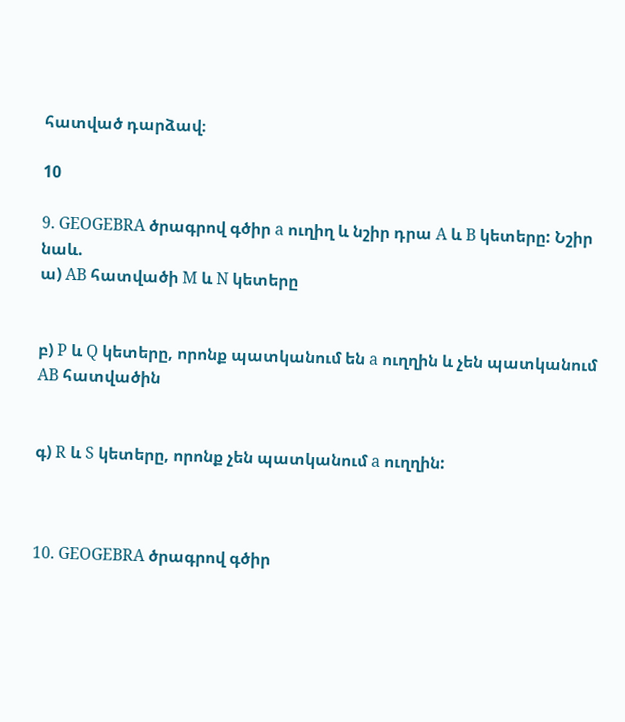հատված դարձավ։

10

9. GEOGEBRA ծրագրով գծիր a ուղիղ և նշիր դրա A և B կետերը: Նշիր նաև.
ա) AB հատվածի M և N կետերը


բ) P և Q կետերը, որոնք պատկանում են a ուղղին և չեն պատկանում AB հատվածին


գ) R և S կետերը, որոնք չեն պատկանում a ուղղին:



10. GEOGEBRA ծրագրով գծիր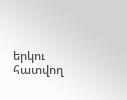երկու հատվող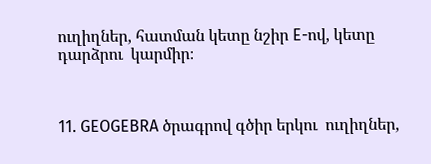ուղիղներ, հատման կետը նշիր E-ով, կետը դարձրու  կարմիր։



11. GEOGEBRA ծրագրով գծիր երկու  ուղիղներ,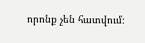որոնք չեն հատվում։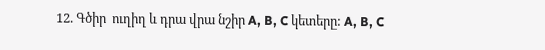12. Գծիր  ուղիղ և դրա վրա նշիր A, B, C կետերը: A, B, C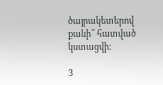ծայրակետերով քանի՞ հատված կստացվի:

3